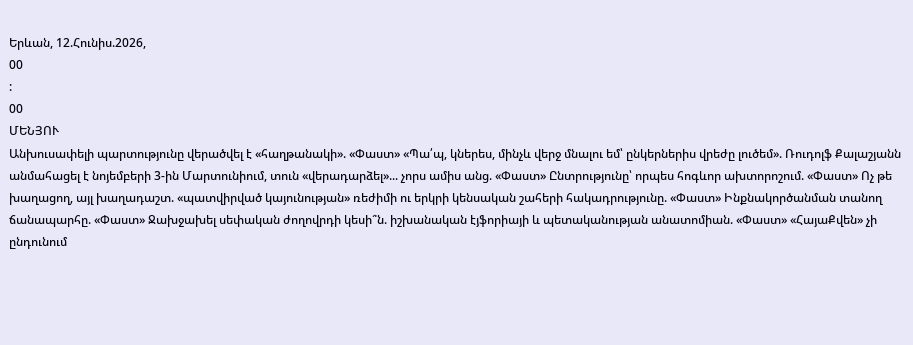Երևան, 12.Հունիս.2026,
00
:
00
ՄԵՆՅՈՒ
Անխուսափելի պարտությունը վերածվել է «հաղթանակի». «Փաստ» «Պա՛պ, կներես, մինչև վերջ մնալու եմ՝ ընկերներիս վրեժը լուծեմ». Ռուդոլֆ Քալաշյանն անմահացել է նոյեմբերի 3-ին Մարտունիում, տուն «վերադարձել»... չորս ամիս անց. «Փաստ» Ընտրությունը՝ որպես հոգևոր ախտորոշում. «Փաստ» Ոչ թե խաղացող, այլ խաղադաշտ. «պատվիրված կայունության» ռեժիմի ու երկրի կենսական շահերի հակադրությունը. «Փաստ» Ինքնակործանման տանող ճանապարհը. «Փաստ» Ջախջախել սեփական ժողովրդի կեսի՞ն. իշխանական էյֆորիայի և պետականության անատոմիան. «Փաստ» «ՀայաՔվեն» չի ընդունում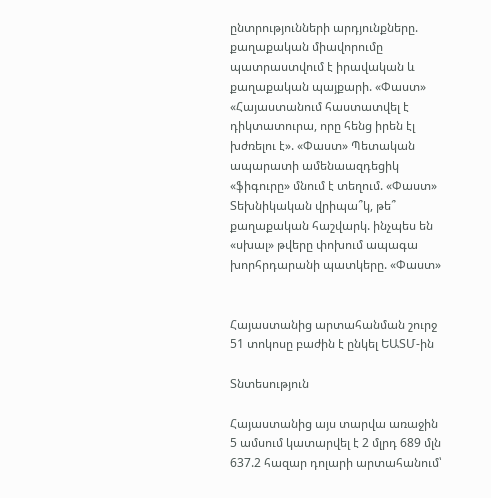ընտրությունների արդյունքները. քաղաքական միավորումը պատրաստվում է իրավական և քաղաքական պայքարի. «Փաստ» «Հայաստանում հաստատվել է դիկտատուրա, որը հենց իրեն էլ խժռելու է». «Փաստ» Պետական ապարատի ամենաազդեցիկ «ֆիգուրը» մնում է տեղում. «Փաստ» Տեխնիկական վրիպա՞կ, թե՞ քաղաքական հաշվարկ. ինչպես են «սխալ» թվերը փոխում ապագա խորհրդարանի պատկերը. «Փաստ»


Հայաստանից արտահանման շուրջ 51 տոկոսը բաժին է ընկել ԵԱՏՄ-ին

Տնտեսություն

Հայաստանից այս տարվա առաջին 5 ամսում կատարվել է 2 մլրդ 689 մլն 637.2 հազար դոլարի արտահանում՝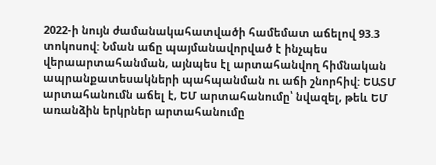2022-ի նույն ժամանակահատվածի համեմատ աճելով 93.3 տոկոսով: Նման աճը պայմանավորված է ինչպես վերաարտահանման, այնպես էլ արտահանվող հիմնական ապրանքատեսակների պահպանման ու աճի շնորհիվ: ԵԱՏՄ արտահանումն աճել է, ԵՄ արտահանումը՝ նվազել, թեև ԵՄ առանձին երկրներ արտահանումը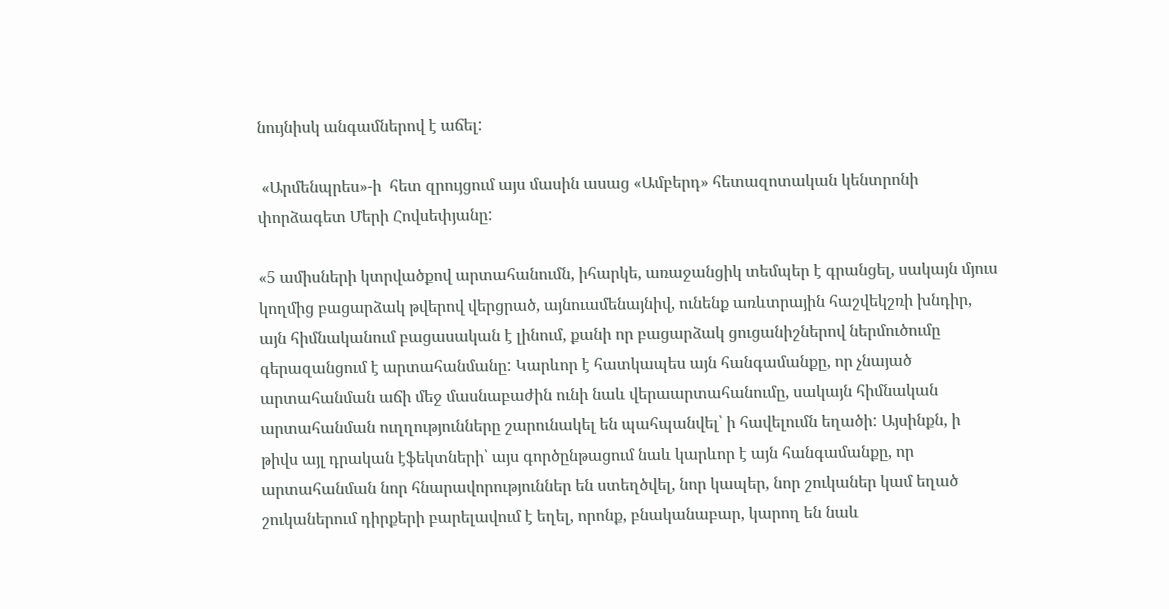նույնիսկ անգամներով է աճել:

 «Արմենպրես»-ի  հետ զրույցում այս մասին ասաց «Ամբերդ» հետազոտական կենտրոնի փորձագետ Մերի Հովսեփյանը:

«5 ամիսների կտրվածքով արտահանումն, իհարկե, առաջանցիկ տեմպեր է գրանցել, սակայն մյուս կողմից բացարձակ թվերով վերցրած, այնուամենայնիվ, ունենք առևտրային հաշվեկշռի խնդիր, այն հիմնականում բացասական է լինում, քանի որ բացարձակ ցուցանիշներով ներմուծումը գերազանցում է արտահանմանը: Կարևոր է հատկապես այն հանգամանքը, որ չնայած արտահանման աճի մեջ մասնաբաժին ունի նաև վերաարտահանումը, սակայն հիմնական արտահանման ուղղությունները շարունակել են պահպանվել՝ ի հավելումն եղածի: Այսինքն, ի թիվս այլ դրական էֆեկտների՝ այս գործընթացում նաև կարևոր է այն հանգամանքը, որ արտահանման նոր հնարավորություններ են ստեղծվել, նոր կապեր, նոր շուկաներ կամ եղած շուկաներում դիրքերի բարելավում է եղել, որոնք, բնականաբար, կարող են նաև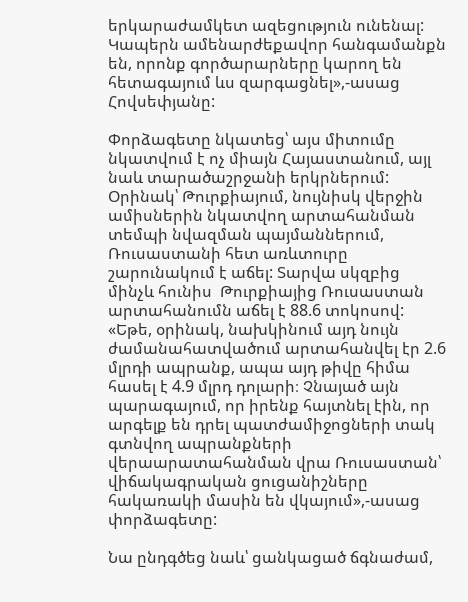երկարաժամկետ ազեցություն ունենալ: Կապերն ամենարժեքավոր հանգամանքն են, որոնք գործարարները կարող են հետագայում ևս զարգացնել»,-ասաց Հովսեփյանը:

Փորձագետը նկատեց՝ այս միտումը նկատվում է ոչ միայն Հայաստանում, այլ նաև տարածաշրջանի երկրներում: Օրինակ՝ Թուրքիայում, նույնիսկ վերջին ամիսներին նկատվող արտահանման տեմպի նվազման պայմաններում, Ռուսաստանի հետ առևտուրը շարունակում է աճել: Տարվա սկզբից մինչև հունիս  Թուրքիայից Ռուսաստան արտահանումն աճել է 88.6 տոկոսով: «Եթե, օրինակ, նախկինում այդ նույն ժամանահատվածում արտահանվել էր 2.6 մլրդի ապրանք, ապա այդ թիվը հիմա հասել է 4.9 մլրդ դոլարի։ Չնայած այն պարագայում, որ իրենք հայտնել էին, որ արգելք են դրել պատժամիջոցների տակ գտնվող ապրանքների վերաարատահանման վրա Ռուսաստան՝ վիճակագրական ցուցանիշները հակառակի մասին են վկայում»,-ասաց փորձագետը:

Նա ընդգծեց նաև՝ ցանկացած ճգնաժամ,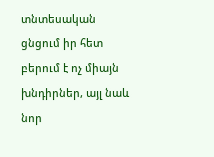տնտեսական ցնցում իր հետ բերում է ոչ միայն խնդիրներ, այլ նաև նոր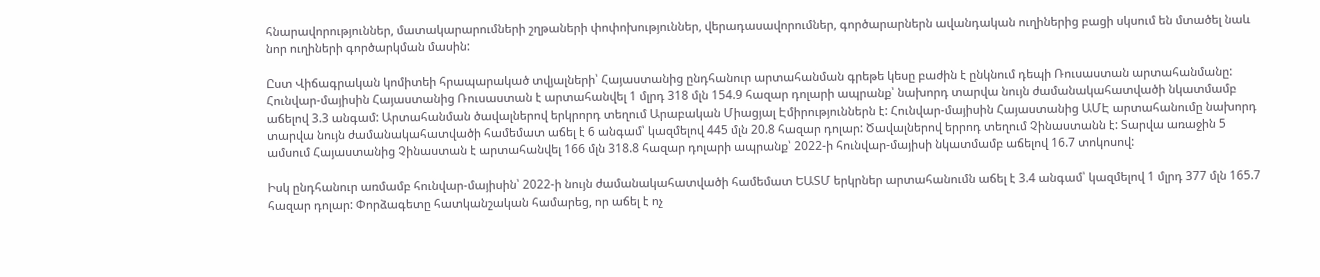հնարավորություններ, մատակարարումների շղթաների փոփոխություններ, վերադասավորումներ, գործարարներն ավանդական ուղիներից բացի սկսում են մտածել նաև նոր ուղիների գործարկման մասին:

Ըստ Վիճագրական կոմիտեի հրապարակած տվյալների՝ Հայաստանից ընդհանուր արտահանման գրեթե կեսը բաժին է ընկնում դեպի Ռուսաստան արտահանմանը: Հունվար-մայիսին Հայաստանից Ռուսաստան է արտահանվել 1 մլրդ 318 մլն 154.9 հազար դոլարի ապրանք՝ նախորդ տարվա նույն ժամանակահատվածի նկատմամբ աճելով 3.3 անգամ: Արտահանման ծավալներով երկրորդ տեղում Արաբական Միացյալ Էմիրություններն է: Հունվար-մայիսին Հայաստանից ԱՄԷ արտահանումը նախորդ տարվա նույն ժամանակահատվածի համեմատ աճել է 6 անգամ՝ կազմելով 445 մլն 20.8 հազար դոլար: Ծավալներով երրոդ տեղում Չինաստանն է: Տարվա առաջին 5 ամսում Հայաստանից Չինաստան է արտահանվել 166 մլն 318.8 հազար դոլարի ապրանք՝ 2022-ի հունվար-մայիսի նկատմամբ աճելով 16.7 տոկոսով:

Իսկ ընդհանուր առմամբ հունվար-մայիսին՝ 2022-ի նույն ժամանակահատվածի համեմատ ԵԱՏՄ երկրներ արտահանումն աճել է 3.4 անգամ՝ կազմելով 1 մլրդ 377 մլն 165.7 հազար դոլար: Փորձագետը հատկանշական համարեց, որ աճել է ոչ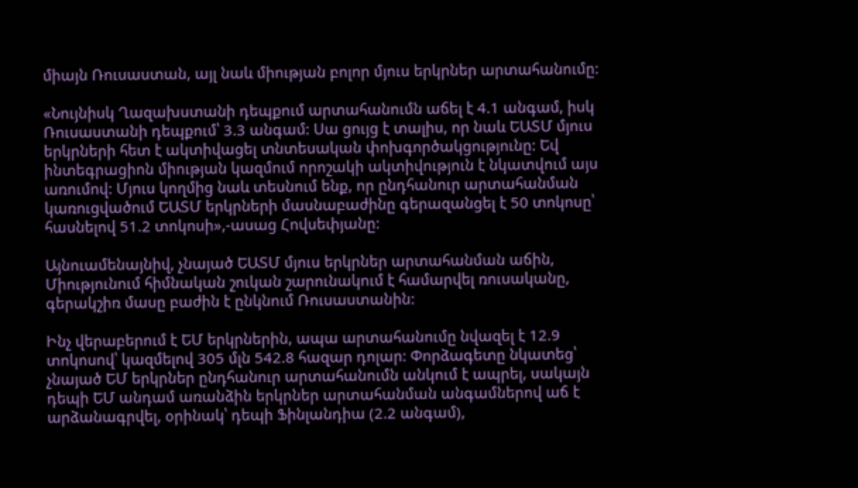միայն Ռուսաստան, այլ նաև միության բոլոր մյուս երկրներ արտահանումը:

«Նույնիսկ Ղազախստանի դեպքում արտահանումն աճել է 4.1 անգամ, իսկ Ռուսաստանի դեպքում՝ 3.3 անգամ: Սա ցույց է տալիս, որ նաև ԵԱՏՄ մյուս երկրների հետ է ակտիվացել տնտեսական փոխգործակցությունը: Եվ ինտեգրացիոն միության կազմում որոշակի ակտիվություն է նկատվում այս առումով: Մյուս կողմից նաև տեսնում ենք, որ ընդհանուր արտահանման կառուցվածում ԵԱՏՄ երկրների մասնաբաժինը գերազանցել է 50 տոկոսը՝ հասնելով 51.2 տոկոսի»,-ասաց Հովսեփյանը:

Այնուամենայնիվ, չնայած ԵԱՏՄ մյուս երկրներ արտահանման աճին, Միությունում հիմնական շուկան շարունակում է համարվել ռուսականը, գերակշիռ մասը բաժին է ընկնում Ռուսաստանին:

Ինչ վերաբերում է ԵՄ երկրներին, ապա արտահանումը նվազել է 12.9 տոկոսով՝ կազմելով 305 մլն 542.8 հազար դոլար: Փորձագետը նկատեց՝ չնայած ԵՄ երկրներ ընդհանուր արտահանումն անկում է ապրել, սակայն դեպի ԵՄ անդամ առանձին երկրներ արտահանման անգամներով աճ է արձանագրվել, օրինակ՝ դեպի Ֆինլանդիա (2.2 անգամ),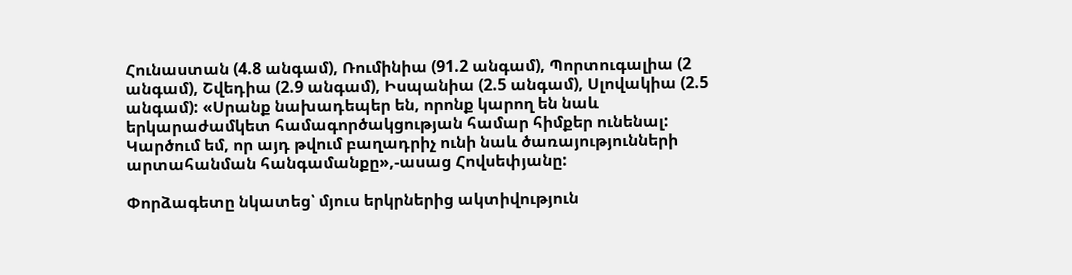Հունաստան (4.8 անգամ), Ռումինիա (91.2 անգամ), Պորտուգալիա (2 անգամ), Շվեդիա (2.9 անգամ), Իսպանիա (2.5 անգամ), Սլովակիա (2.5 անգամ): «Սրանք նախադեպեր են, որոնք կարող են նաև երկարաժամկետ համագործակցության համար հիմքեր ունենալ: Կարծում եմ, որ այդ թվում բաղադրիչ ունի նաև ծառայությունների արտահանման հանգամանքը»,-ասաց Հովսեփյանը:

Փորձագետը նկատեց՝ մյուս երկրներից ակտիվություն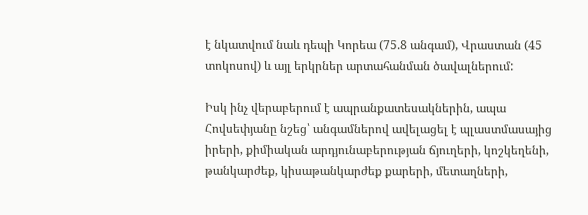է նկատվում նաև դեպի Կորեա (75.8 անգամ), Վրաստան (45 տոկոսով) և այլ երկրներ արտահանման ծավալներում:

Իսկ ինչ վերաբերում է ապրանքատեսակներին, ապա Հովսեփյանը նշեց՝ անգամներով ավելացել է պլաստմասայից իրերի, քիմիական արդյունաբերության ճյուղերի, կոշկեղենի, թանկարժեք, կիսաթանկարժեք քարերի, մետաղների,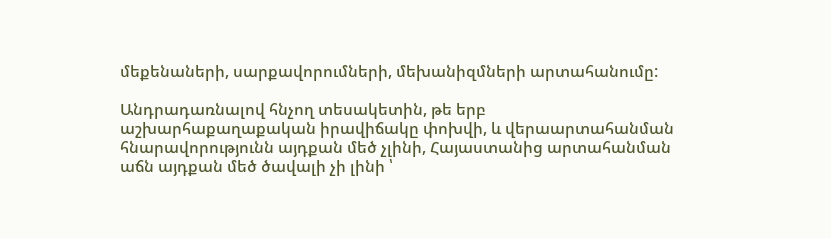մեքենաների, սարքավորումների, մեխանիզմների արտահանումը:

Անդրադառնալով հնչող տեսակետին, թե երբ աշխարհաքաղաքական իրավիճակը փոխվի, և վերաարտահանման հնարավորությունն այդքան մեծ չլինի, Հայաստանից արտահանման աճն այդքան մեծ ծավալի չի լինի ՝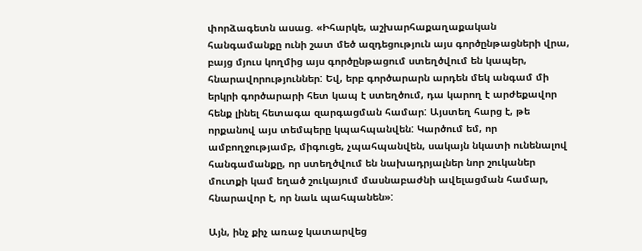փորձագետն ասաց. «Իհարկե, աշխարհաքաղաքական հանգամանքը ունի շատ մեծ ազդեցություն այս գործընթացների վրա, բայց մյուս կողմից այս գործընթացում ստեղծվում են կապեր, հնարավորություններ: Եվ, երբ գործարարն արդեն մեկ անգամ մի երկրի գործարարի հետ կապ է ստեղծում, դա կարող է արժեքավոր հենք լինել հետագա զարգացման համար: Այստեղ հարց է, թե որքանով այս տեմպերը կպահպանվեն: Կարծում եմ, որ ամբողջությամբ, միգուցե, չպահպանվեն, սակայն նկատի ունենալով հանգամանքը, որ ստեղծվում են նախադրյալներ նոր շուկաներ մուտքի կամ եղած շուկայում մասնաբաժնի ավելացման համար, հնարավոր է, որ նաև պահպանեն»:

Այն, ինչ քիչ առաջ կատարվեց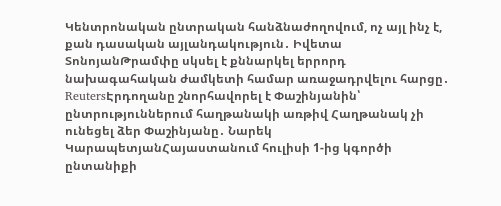Կենտրոնական ընտրական հանձնաժողովում, ոչ այլ ինչ է, քան դասական այլանդակություն․ Իվետա ՏոնոյանԹրամփը սկսել է քննարկել երրորդ նախագահական ժամկետի համար առաջադրվելու հարցը․ ReutersԷրդողանը շնորհավորել է Փաշինյանին՝ ընտրություններում հաղթանակի առթիվ Հաղթանակ չի ունեցել ձեր Փաշինյանը․ Նարեկ ԿարապետյանՀայաստանում հուլիսի 1-ից կգործի ընտանիքի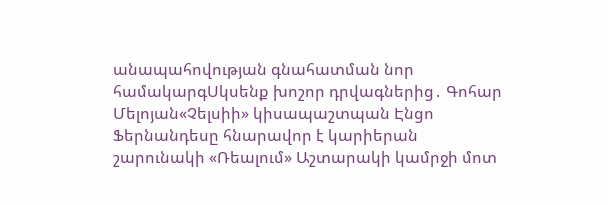անապահովության գնահատման նոր համակարգՍկսենք խոշոր դրվագներից․ Գոհար Մելոյան«Չելսիի» կիսապաշտպան Էնցո Ֆերնանդեսը հնարավոր է կարիերան շարունակի «Ռեալում» Աշտարակի կամրջի մոտ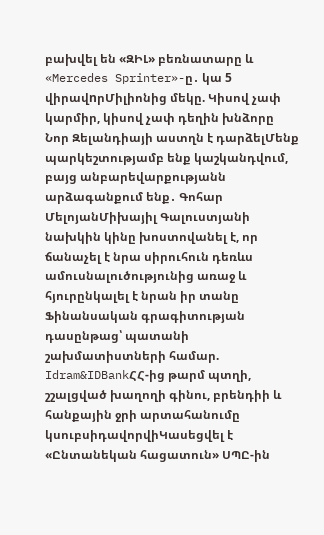բախվել են «ԶԻԼ» բեռնատարը և «Mercedes Sprinter»-ը․ կա 5 վիրավnրՄիլիոնից մեկը. Կիսով չափ կարմիր, կիսով չափ դեղին խնձորը Նոր Զելանդիայի աստղն է դարձելՄենք պարկեշտությամբ ենք կաշկանդվում, բայց անբարեվարքությանն արձագանքում ենք․ Գոհար ՄելոյանՄիխայիլ Գալուստյանի նախկին կինը խոստովանել է, որ ճանաչել է նրա սիրուհուն դեռևս ամուսնալուծությունից առաջ և հյուրընկալել է նրան իր տանը Ֆինանսական գրագիտության դասընթաց՝ պատանի շախմատիստների համար. Idram&IDBankՀՀ-ից թարմ պտղի, շշալցված խաղողի գինու, բրենդիի և հանքային ջրի արտահանումը կսուբսիդավորվիԿասեցվել է «Ընտանեկան հացատուն» ՍՊԸ-ին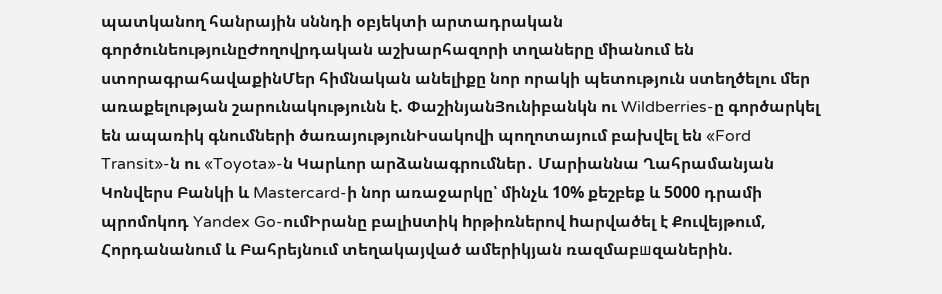պատկանող հանրային սննդի օբյեկտի արտադրական գործունեությունըԺողովրդական աշխարհազորի տղաները միանում են ստորագրահավաքինՄեր հիմնական անելիքը նոր որակի պետություն ստեղծելու մեր առաքելության շարունակությունն է. ՓաշինյանՅունիբանկն ու Wildberries-ը գործարկել են ապառիկ գնումների ծառայությունԻսակովի պողոտայում բախվել են «Ford Transit»-ն ու «Toyota»-ն Կարևոր արձանագրումներ․ Մարիաննա Ղահրամանյան Կոնվերս Բանկի և Mastercard-ի նոր առաջարկը՝ մինչև 10% քեշբեք և 5000 դրամի պրոմոկոդ Yandex Go-ումԻրանը բալիuտիկ hրթիռներով hարվածել է Քուվեյթում, Հորդանանում և Բահրեյնում տեղակայված ամերիկյան ռազմաբшզաներին.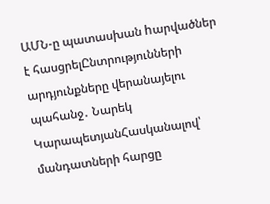ԱՄՆ-ը պատասխան hարվածներ է հասցրելԸնտրությունների արդյունքները վերանայելու պահանջ․ Նարեկ ԿարապետյանՀասկանալով՝ մանդատների հարցը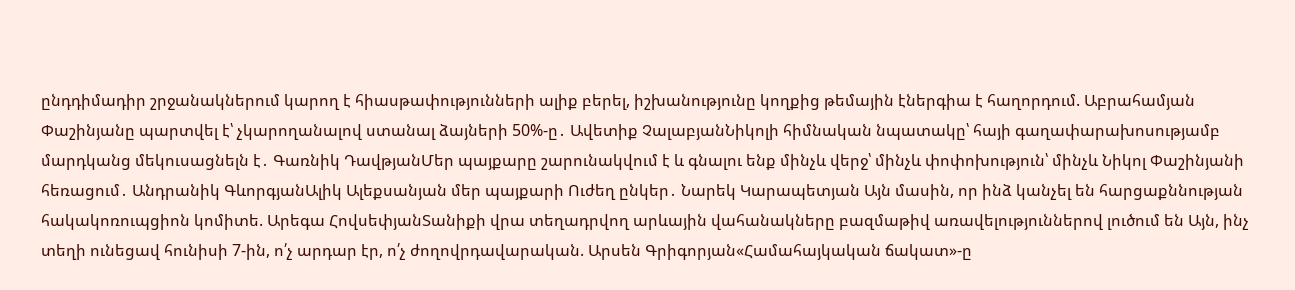ընդդիմադիր շրջանակներում կարող է հիասթափությունների ալիք բերել, իշխանությունը կողքից թեմային էներգիա է հաղորդում. Աբրահամյան Փաշինյանը պարտվել է՝ չկարողանալով ստանալ ձայների 50%-ը․ Ավետիք ՉալաբյանՆիկոլի հիմնական նպատակը՝ հայի գաղափարախոսությամբ մարդկանց մեկուսացնելն է․ Գառնիկ ԴավթյանՄեր պայքարը շարունակվում է և գնալու ենք մինչև վերջ՝ մինչև փոփոխություն՝ մինչև Նիկոլ Փաշինյանի հեռացում․ Անդրանիկ ԳևորգյանԱլիկ Ալեքսանյան մեր պայքարի Ուժեղ ընկեր․ Նարեկ Կարապետյան Այն մասին, որ ինձ կանչել են հարցաքննության հակակոռուպցիոն կոմիտե. Արեգա ՀովսեփյանՏանիքի վրա տեղադրվող արևային վահանակները բազմաթիվ առավելություններով լուծում են Այն, ինչ տեղի ունեցավ հունիսի 7-ին, ո՛չ արդար էր, ո՛չ ժողովրդավարական. Արսեն Գրիգորյան«Համահայկական ճակատ»-ը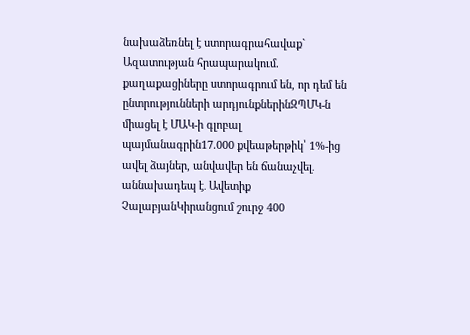նախաձեռնել է ստորագրահավաք` Ազատության հրապարակում. քաղաքացիները ստորագրում են, որ դեմ են ընտրությունների արդյունքներինԶՊՄԿ-ն միացել է ՄԱԿ-ի գլոբալ պայմանագրին17.000 քվեաթերթիկ՝ 1%-ից ավել ձայներ, անվավեր են ճանաչվել․ աննախադեպ է․ Ավետիք ՉալաբյանԿիրանցում շուրջ 400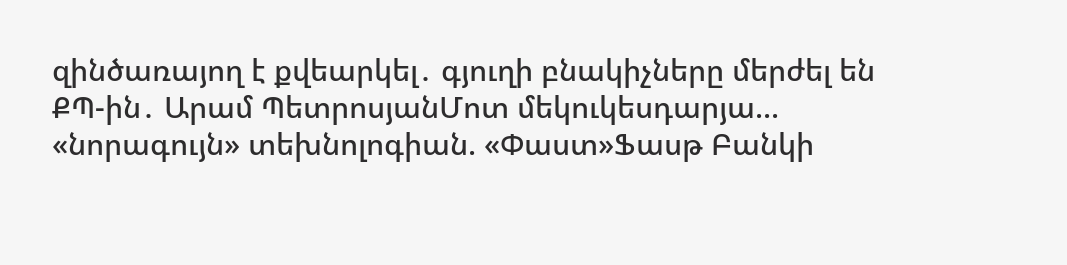զինծառայող է քվեարկել․ գյուղի բնակիչները մերժել են ՔՊ-ին․ Արամ ՊետրոսյանՄոտ մեկուկեսդարյա... «նորագույն» տեխնոլոգիան. «Փաստ»Ֆասթ Բանկի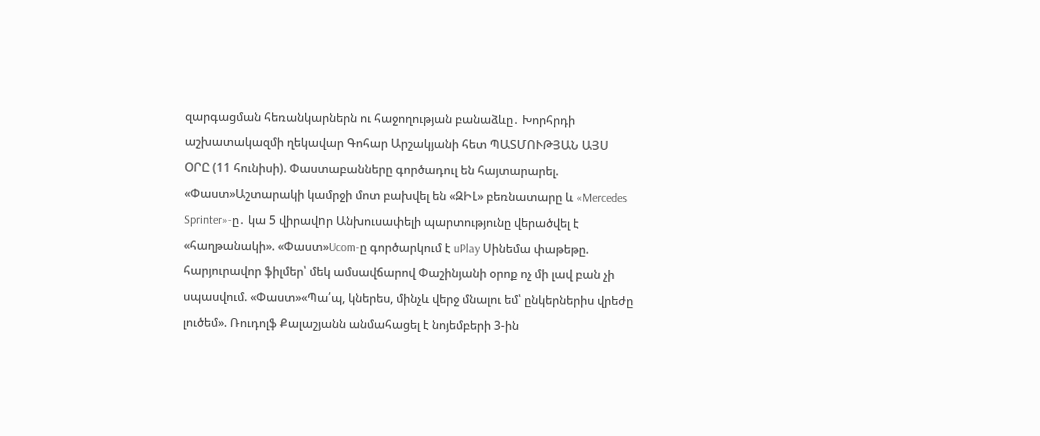զարգացման հեռանկարներն ու հաջողության բանաձևը․ Խորհրդի աշխատակազմի ղեկավար Գոհար Արշակյանի հետ ՊԱՏՄՈՒԹՅԱՆ ԱՅՍ ՕՐԸ (11 հունիսի). Փաստաբանները գործադուլ են հայտարարել. «Փաստ»Աշտարակի կամրջի մոտ բախվել են «ԶԻԼ» բեռնատարը և «Mercedes Sprinter»-ը․ կա 5 վիրավnր Անխուսափելի պարտությունը վերածվել է «հաղթանակի». «Փաստ»Ucom-ը գործարկում է uPlay Սինեմա փաթեթը. հարյուրավոր ֆիլմեր՝ մեկ ամսավճարով Փաշինյանի օրոք ոչ մի լավ բան չի սպասվում. «Փաստ»«Պա՛պ, կներես, մինչև վերջ մնալու եմ՝ ընկերներիս վրեժը լուծեմ». Ռուդոլֆ Քալաշյանն անմահացել է նոյեմբերի 3-ին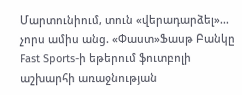Մարտունիում, տուն «վերադարձել»... չորս ամիս անց. «Փաստ»Ֆասթ Բանկը Fast Sports-ի եթերում ֆուտբոլի աշխարհի առաջնության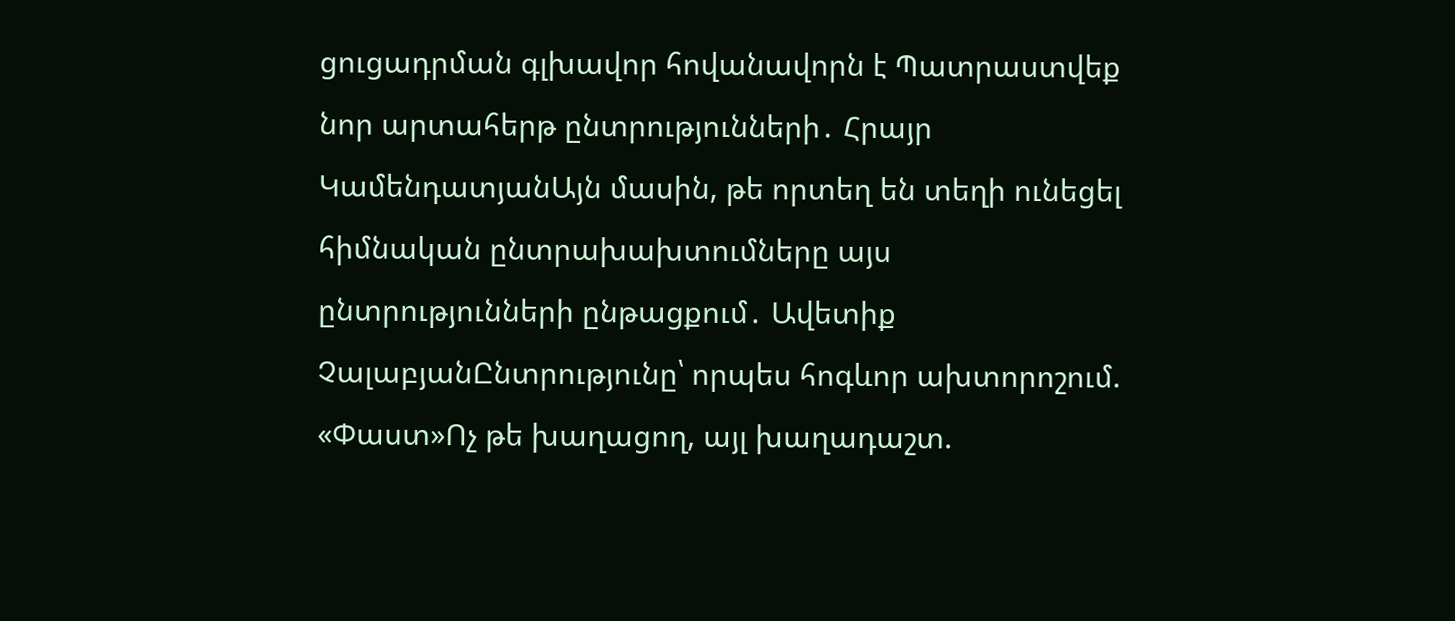ցուցադրման գլխավոր հովանավորն է Պատրաստվեք նոր արտահերթ ընտրությունների․ Հրայր ԿամենդատյանԱյն մասին, թե որտեղ են տեղի ունեցել հիմնական ընտրախախտումները այս ընտրությունների ընթացքում․ Ավետիք ՉալաբյանԸնտրությունը՝ որպես հոգևոր ախտորոշում. «Փաստ»Ոչ թե խաղացող, այլ խաղադաշտ.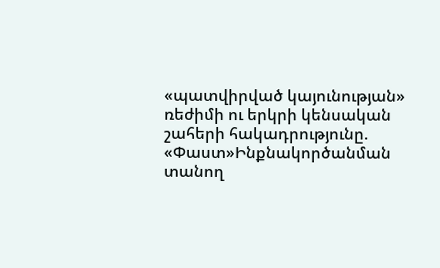«պատվիրված կայունության» ռեժիմի ու երկրի կենսական շահերի հակադրությունը. «Փաստ»Ինքնակործանման տանող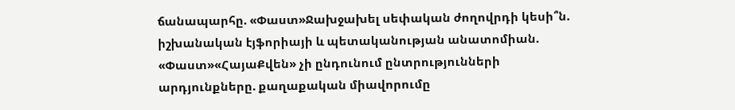ճանապարհը. «Փաստ»Ջախջախել սեփական ժողովրդի կեսի՞ն. իշխանական էյֆորիայի և պետականության անատոմիան. «Փաստ»«ՀայաՔվեն» չի ընդունում ընտրությունների արդյունքները. քաղաքական միավորումը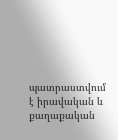պատրաստվում է իրավական և քաղաքական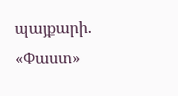պայքարի. «Փաստ»